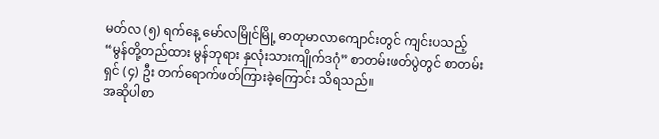မတ်လ (၅) ရက်နေ့ မော်လမြိုင်မြို့ ဓာတုမာလာကျောင်းတွင် ကျင်းပသည့် “မွန်တို့တည်ထား မွန်ဘုရား နှလုံးသားကျိုက်ဒဂုံ” စာတမ်းဖတ်ပွဲတွင် စာတမ်းရှင် (၄) ဦး တက်ရောက်ဖတ်ကြားခဲ့ကြောင်း သိရသည်။
အဆိုပါစာ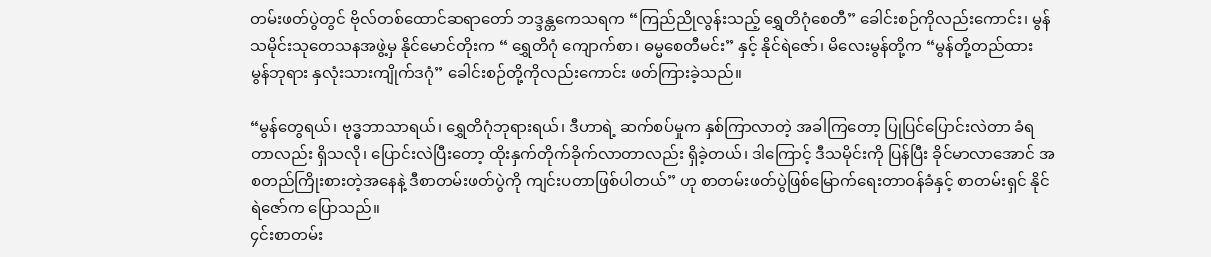တမ်းဖတ်ပွဲတွင် ဗိုလ်တစ်ထောင်ဆရာတော် ဘဒ္ဒန္တကေသရက “ကြည်ညိုလွန်းသည့် ရွှေတိဂုံစေတီ” ခေါင်းစဉ်ကိုလည်းကောင်း၊ မွန်သမိုင်းသုတေသနအဖွဲ့မှ နိုင်မောင်တိုးက “ ရွှေတိဂုံ ကျောက်စာ၊ ဓမ္မစေတီမင်း” နှင့် နိုင်ရဲဇော်၊ မိလေးမွန်တို့က “မွန်တို့တည်ထား မွန်ဘုရား နှလုံးသားကျိုက်ဒဂုံ” ခေါင်းစဉ်တို့ကိုလည်းကောင်း ဖတ်ကြားခဲ့သည်။

“မွန်တွေရယ်၊ ဗုဒ္ဓဘာသာရယ်၊ ရွှေတိဂုံဘုရားရယ်၊ ဒီဟာရဲ့ ဆက်စပ်မှုက နှစ်ကြာလာတဲ့ အခါကြတော့ ပြုပြင်ပြောင်းလဲတာ ခံရတာလည်း ရှိသလို၊ ပြောင်းလဲပြီးတော့ ထိုးနှက်တိုက်ခိုက်လာတာလည်း ရှိခဲ့တယ်၊ ဒါကြောင့် ဒီသမိုင်းကို ပြန်ပြီး ခိုင်မာလာအောင် အစတည်ကြိုးစားတဲ့အနေနဲ့ ဒီစာတမ်းဖတ်ပွဲကို ကျင်းပတာဖြစ်ပါတယ်” ဟု စာတမ်းဖတ်ပွဲဖြစ်မြောက်ရေးတာဝန်ခံနှင့် စာတမ်းရှင် နိုင်ရဲဇော်က ပြောသည်။
၄င်းစာတမ်း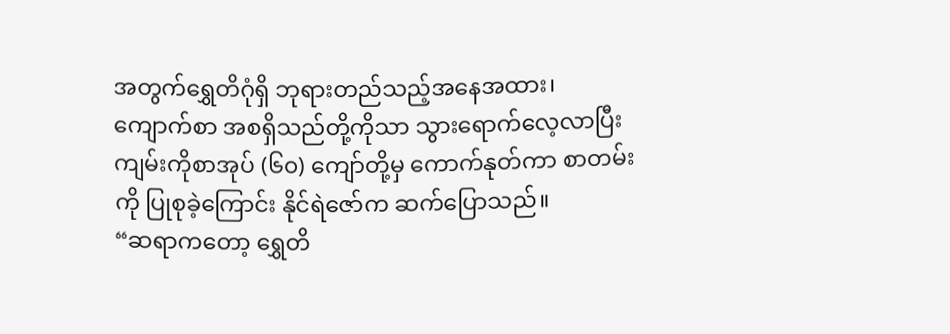အတွက်ရွှေတိဂုံရှိ ဘုရားတည်သည့်အနေအထား၊ ကျောက်စာ အစရှိသည်တို့ကိုသာ သွားရောက်လေ့လာပြီး ကျမ်းကိုစာအုပ် (၆၀) ကျော်တို့မှ ကောက်နုတ်ကာ စာတမ်းကို ပြုစုခဲ့ကြောင်း နိုင်ရဲဇော်က ဆက်ပြောသည်။
“ဆရာကတော့ ရွှေတိ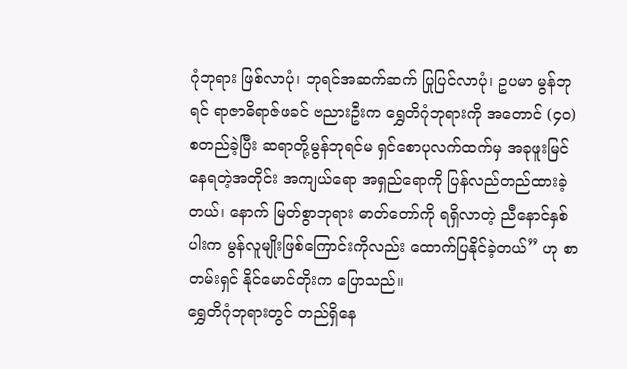ဂုံဘုရား ဖြစ်လာပုံ၊ ဘုရင်အဆက်ဆက် ပြုပြင်လာပုံ၊ ဥပမာ မွန်ဘုရင် ရာဇာဓိရာဇ်ဖခင် ဗညားဦးက ရွှေတိဂုံဘုရားကို အတောင် (၄၀) စတည်ခဲ့ပြီး ဆရာတို့မွန်ဘုရင်မ ရှင်စောပုလက်ထက်မှ အခုဖူးမြင်နေရတဲ့အတိုင်း အကျယ်ရော အရှည်ရောကို ပြန်လည်တည်ထားခဲ့တယ်၊ နောက် မြတ်စွာဘုရား ဓာတ်တော်ကို ရရှိလာတဲ့ ညီနောင်နှစ်ပါးက မွန်လူမျိုးဖြစ်ကြောင်းကိုလည်း ထောက်ပြနိုင်ခဲ့တယ်” ဟု စာတမ်းရှင် နိုင်မောင်တိုးက ပြောသည်။
ရွှေတိဂုံဘုရားတွင် တည်ရှိနေ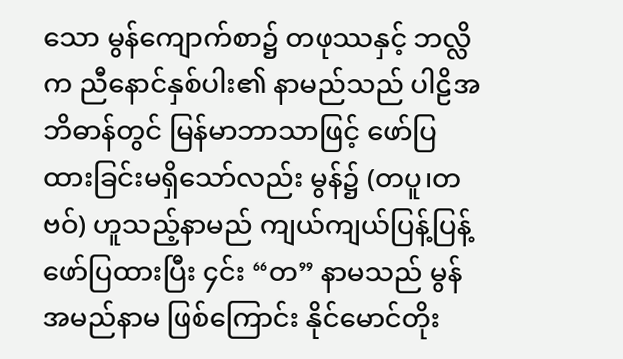သော မွန်ကျောက်စာ၌ တဖုဿနှင့် ဘလ္လိက ညီနောင်နှစ်ပါး၏ နာမည်သည် ပါဠိအဘိဓာန်တွင် မြန်မာဘာသာဖြင့် ဖော်ပြထားခြင်းမရှိသော်လည်း မွန်၌ (တပူ၊တဗဝ်) ဟူသည့်နာမည် ကျယ်ကျယ်ပြန့်ပြန့်ဖော်ပြထားပြီး ၄င်း “တ” နာမသည် မွန်အမည်နာမ ဖြစ်ကြောင်း နိုင်မောင်တိုး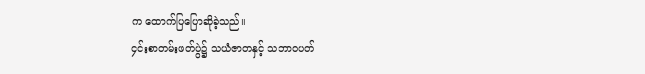က ထောက်ပြပြောဆိုခဲ့သည်။
၄င်းစာတမ်းဖတ်ပွဲ၌ သယံဇာတနှင့် သဘာဝပတ်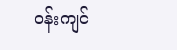ဝန်းကျင်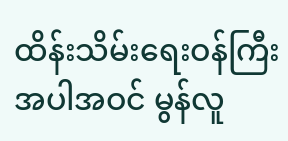ထိန်းသိမ်းရေးဝန်ကြီး အပါအဝင် မွန်လူ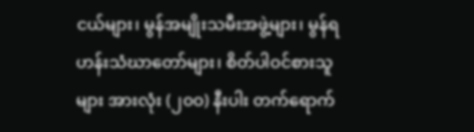ငယ်များ၊ မွန်အမျိုးသမီးအဖွဲ့များ၊ မွန်ရဟန်းသံဃာတော်များ၊ စိတ်ပါဝင်စားသူများ အားလုံး (၂၀ဝ) နီးပါး တက်ရောက်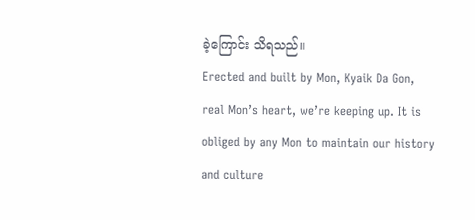ခဲ့ကြောင်း သိရသည်။
Erected and built by Mon, Kyaik Da Gon, real Mon’s heart, we’re keeping up. It is obliged by any Mon to maintain our history and culture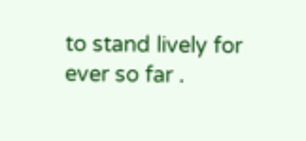to stand lively for ever so far .